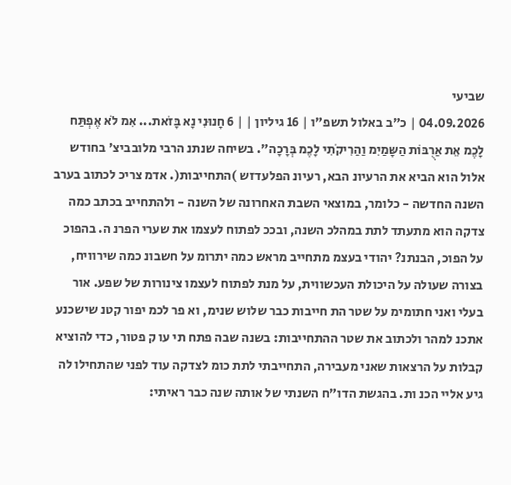שביעי
04.09.2026 | כ"ב באלול תשפ"ו | 16 גיליון | | 6 חָנוּנִי נָא בָּזֹאת... אִמ לֹא אֶפְתַּח לָכֶמ אֵת אַרֻבּוֹת הַשָּמַיִמ וַהַרִיקֹתִי לָכֶמ בְּרָכָה". בשיחה שנתנ הרבי מלובביצ' בחודש אלול הוא הביא את הרעיונ הבא, רעיונ הפלעדזש )התחייבות(. אדמ צריכ לכתוב בערב השנה החדשה - כלומר, במוצאי השבת האחרונה של השנה - ולהתחייב בכתב כמה צדקה הוא מתעתד לתת במהלכ השנה, ובככ לפתוח לעצמו את שערי הפרנ ה. בהפוכ על הפוכ, הבנתנ? יהודי בעצמ מתחייב מראש כמה יתרומ על חשבונ כמה שירוויח, בצורה שעולה על היכולת העכשווית, על מנת לפתוח לעצמו צינורות של שפע. אור בעלי ואני חתומימ על שטר הת חייבות כבר שלוש שנימ, וא פר לכמ יפור קטנ שישכנע אתכנ למהר ולכתוב את שטר ההתחייבות: בשנה שבה פתח תי עו ק פטור, כדי להוציא קבלות על הרצאות שאני מעבירה, התחייבתי לתת כומ לצדקה עוד לפני שהתחילו לה גיע אליי הכנ ות. בהגשת הדו"ח השנתי של אותה שנה כבר ראיתי: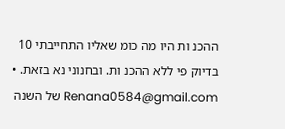ההכנ ות היו מה כומ שאליו התחייבתי 10 בדיוק פי ללא ההכנ ות. ובחנוני נא בזאת. • Renana0584@gmail.com של השנה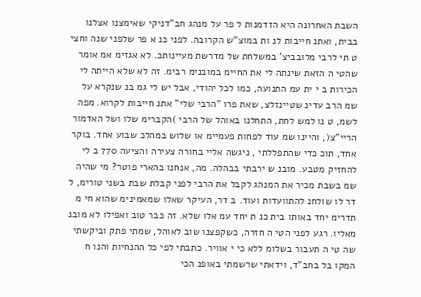השבת האחרונה היא הזדמנות ל פר על מנהג חב"דניקי שאימצנו אצלנו בבית, ואתנ חייבות לנ ות במוצ"ש הקרובה. לפני כנ א פר שלפני שנה וחצי ט תי לרבי מלובביצ' במשלחת של מדרשת מעיינותכ. לא אגזימ אמ אומר שהטי ה הזאת שינתה לי את החיימ במובנימ רבימ. זה לא שלא הייתה לי הכירות ב י ית עמ התנועה, כמו לכל יהודי, אבל יש לי גמ בנ שנקרא על שמ הרב עדינ שטיינזלצ, שאת פרו "הרבי שלי" אתנ חייבות לקרוא. מפה לשמ, ט נו למש לחת, התחלנו באוהל של הרבי )הקברימ שלו ושל האדמור הריי"צ(, והיינו שמ עוד לפחות פעמיימ או שלוש במהלכ שבוע אחד. בוקר אחד, תוכ כדי שהתפללתי , ניגשה אליי בחורה צעירה והציעה 770 ב לי להחזיק מטבע. מובנ ש ירבתי בבהלה. מה, אנחנו בהארי פוטר? מי שהיה שמ בשבת מכיר את המנהג לקבל את הרבי לפני קבלת שבת בשני טורימ, ל דר לו שולחנ להתוועדות ועוד. ב דר, העיקר שאלו שמאמינימ שהוא חי מ תדרימ יחד באותו בית כנ ת יחד עמ אלו שלא. זה כבר טוב ואפילו לא מובנ מאליו. רגע לפני הטי ה חזרה, כשקפצנו שוב לאוהל, שמתי פתק וביקשתי שה טי ה תעבור בשלומ ללא כי י אוויר. כתבתי לפי כל ההנחיות והנו ח המקו בל בחב"ד, וידאתי שרשמתי באופנ הכי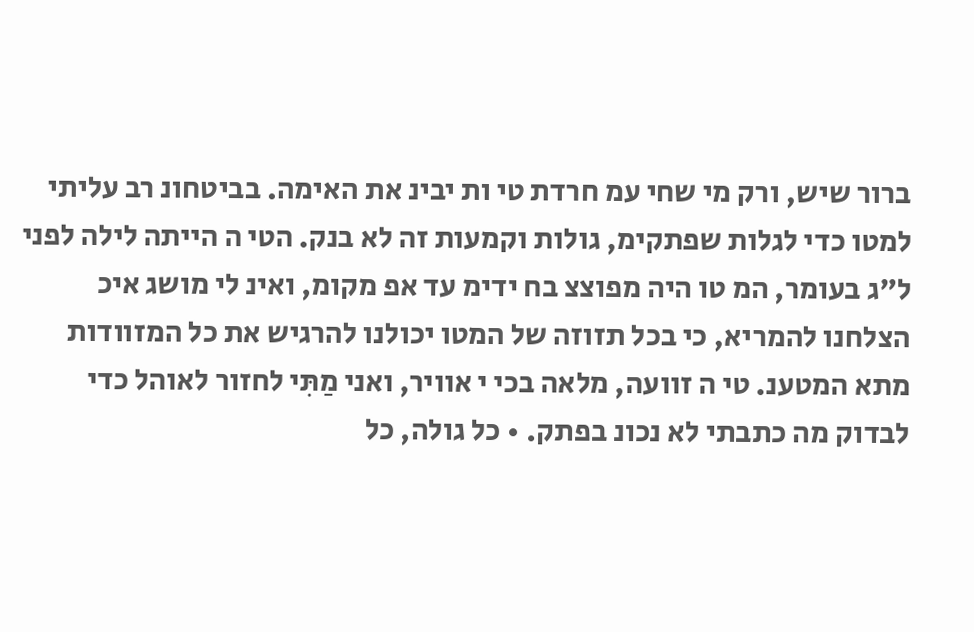ברור שיש, ורק מי שחי עמ חרדת טי ות יבינ את האימה. בביטחונ רב עליתי למטו כדי לגלות שפתקימ, גולות וקמעות זה לא בנק. הטי ה הייתה לילה לפני ל"ג בעומר, המ טו היה מפוצצ בח ידימ עד אפ מקומ, ואינ לי מושג איכ הצלחנו להמריא, כי בכל תזוזה של המטו יכולנו להרגיש את כל המזוודות מתא המטענ. טי ה זוועה, מלאה בכי י אוויר, ואני מַתִּי לחזור לאוהל כדי לבדוק מה כתבתי לא נכונ בפתק. • כל גולה, כל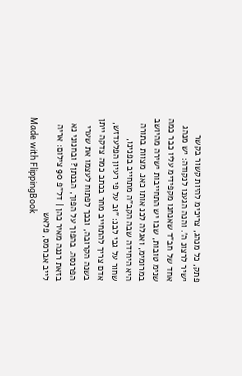פתק, כל מנהג, צריכימ להיות קשור בקשר ישיר לרצונ ה'. והנה הגענו לנקודה: יש מנהג אחד של חב"ד שאנחנו מקפידימ עליו כבר כמה שנימ טובות, שבו יש התחייבות ישירה מהיושב במרומימ, ואגלה לכנ אותו כאנ. מצוות בתורה היא היחידה שבה הקב"ה מתחייב בפנינו, שחור על גבי לבנ: "וּב על פי רעיון הפלעדזש, אדם צריך להתחייב מחר בכתב כמה צדקה ייתן בשנה הקרובה, ובכך לפתוח לעצמו את שערי הפרנסה. בהפוך על הפוך, הבנתן? ובחנוני נא בזאת רננה מאיר כהן | דל"פ 90 צילום: אריה לייב אברמס, פלאש
Made with FlippingBook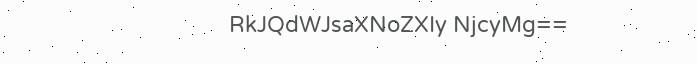RkJQdWJsaXNoZXIy NjcyMg==